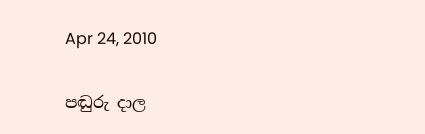Apr 24, 2010

පඬුරු දාල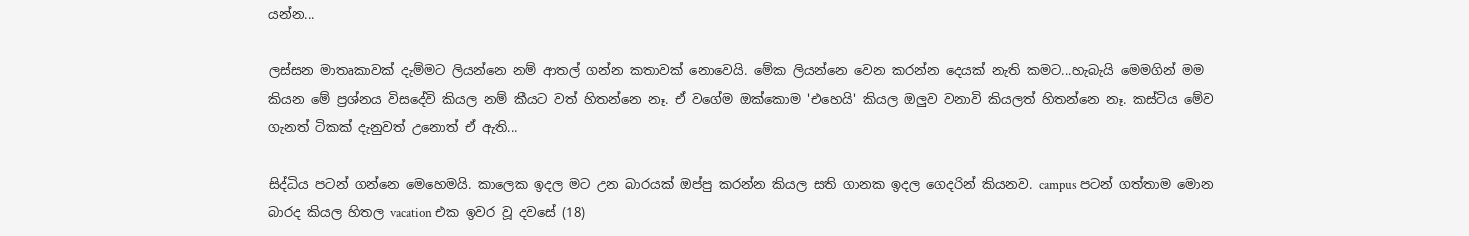යන්න...

ලස්සන මාතෘකාවක් දැම්මට ලියන්නෙ නම් ආතල් ගන්න කතාවක් නොවෙයි. මේක ලියන්නෙ වෙන කරන්න දෙයක් නැති කමට...හැබැයි මෙමගින් මම කියන මේ ප්‍රශ්නය විසදේවි කියල නම් කීයට වත් හිතන්නෙ නෑ. ඒ වගේම ඔක්කොම 'එහෙයි' කියල ඔලුව වනාවි කියලත් හිතන්නෙ නෑ. කස්ටිය මේව ගැනත් ටිකක් දැනුවත් උනොත් ඒ ඇති...

සිද්ධිය පටන් ගන්නෙ මෙහෙමයි. කාලෙක ඉදල මට උන බාරයක් ඔප්පු කරන්න කියල සති ගානක ඉදල ගෙදරින් කියනව. campus පටන් ගත්තාම මොන බාරද කියල හිතල vacation එක ඉවර වූ දවසේ (18)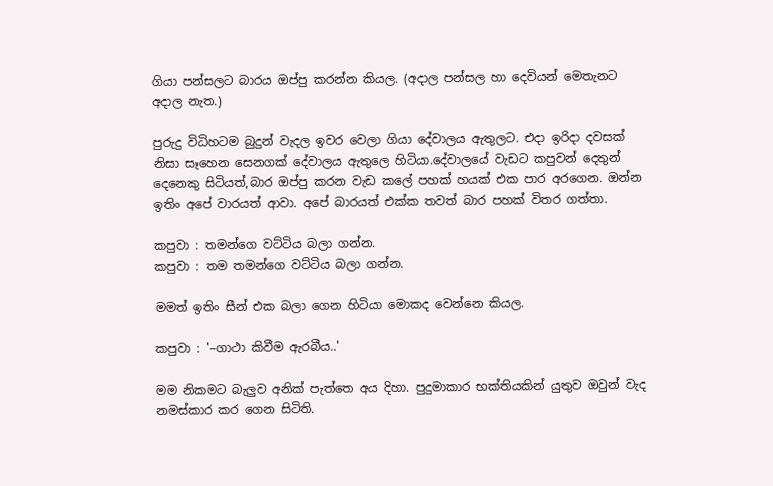ගියා පන්සලට බාරය ඔප්පු කරන්න කියල. (අදාල පන්සල හා දෙවියන් මෙතැනට අදාල නැත.)

පුරුදු විධිහටම බුදුන් වැදල ඉවර වෙලා ගියා දේවාලය ඇතුලට. එදා ඉරිදා දවසක් නිසා සෑහෙන සෙනගක් දේවාලය ඇතුලෙ හිටියා.දේවාලයේ වැඩට කපුවන් දෙතුන් දෙනෙකු සිටියත්,බාර ඔප්පු කරන වැඩ කලේ පහක් හයක් එක පාර අරගෙන. ඔන්න ඉතිං අපේ වාරයත් ආවා. අපේ බාරයත් එක්ක තවත් බාර පහක් විතර ගත්තා.

කපුවා : තමන්ගෙ වට්ටිය බලා ගන්න.
කපුවා : තම තමන්ගෙ වට්ටිය බලා ගන්න.

මමත් ඉතිං සීන් එක බලා ගෙන හිටියා මොකද වෙන්නෙ කියල.

කපුවා : '--ගාථා කිවීම ඇරබීය..'

මම නිකමට බැලුව අනික් පැත්තෙ අය දිහා. පුදුමාකාර භක්තියකින් යුතුව ඔවුන් වැද නමස්කාර කර ගෙන සිටිති.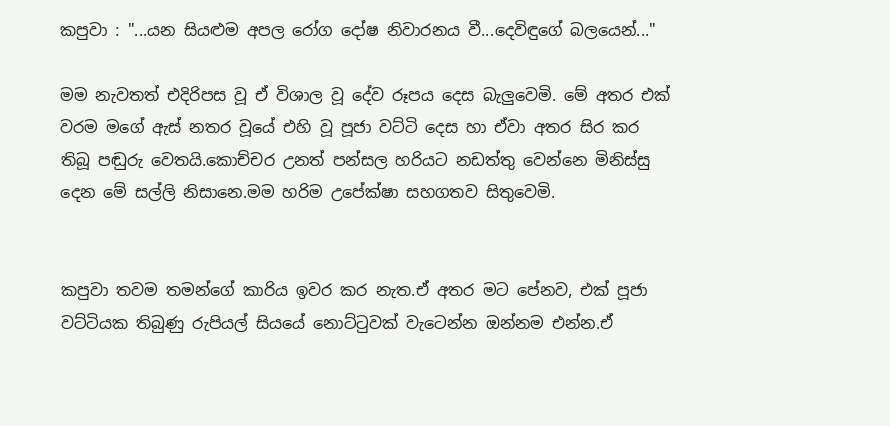කපුවා : "...යන සියළුම අපල රෝග දෝෂ නිවාරනය වී...දෙවිඳුගේ බලයෙන්..."

මම නැවතත් එදිරිපස වූ ඒ විශාල වූ දේව රූපය දෙස බැලුවෙමි. මේ අතර එක් වරම මගේ ඇස් නතර වූයේ එහි වූ පූජා වට්ටි දෙස හා ඒවා අතර සිර කර තිබූ පඬුරු වෙතයි.කොච්චර උනත් පන්සල හරියට නඩත්තු වෙන්නෙ මිනිස්සු දෙන මේ සල්ලි නිසානෙ.මම හරිම උපේක්ෂා සහගතව සිතුවෙමි.


කපුවා තවම තමන්ගේ කාරිය ඉවර කර නැත.ඒ අතර මට පේනව, එක් පූජා වට්ටියක තිබුණු රුපියල් සියයේ නොට්ටුවක් වැටෙන්න ඔන්නම එන්න.ඒ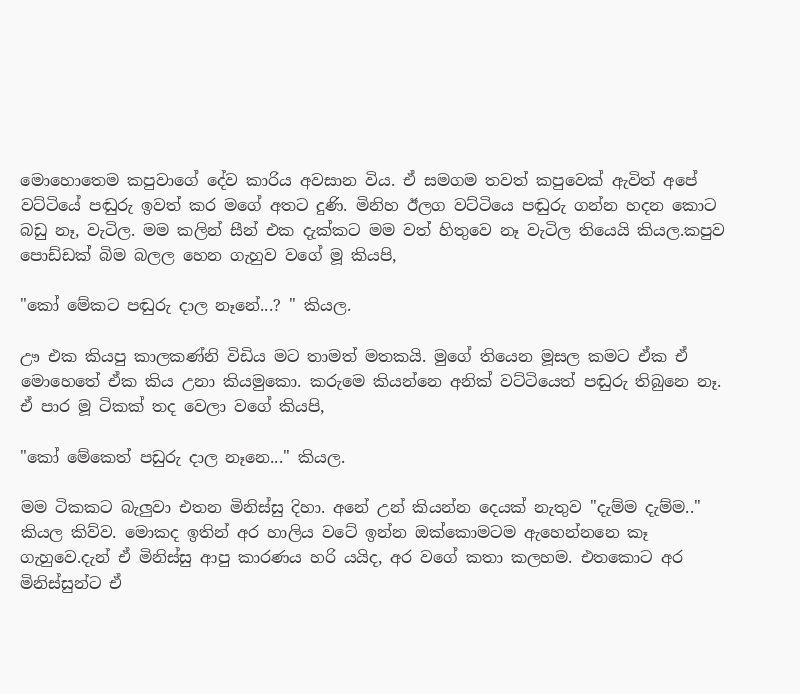මොහොතෙම කපුවාගේ දේව කාරිය අවසාන විය. ඒ සමගම තවත් කපුවෙක් ඇවිත් අපේ වට්ටියේ පඬුරු ඉවත් කර මගේ අතට දුණි. මිනිහ ඊලග වට්ටියෙ පඬුරු ගන්න හදන කොට බඩු නෑ, වැටිල. මම කලින් සීන් එක දැක්කට මම වත් හිතුවෙ නෑ වැටිල තියෙයි කියල.කපුව පොඩ්ඩක් බිම බලල හෙන ගැහුව වගේ මූ කියපි,

"කෝ මේකට පඬුරු දාල නෑනේ...? " කියල.

ඌ එක කියපු කාලකණ්නි විඩිය මට තාමත් මතකයි. මුගේ තියෙන මූසල කමට ඒක ඒ මොහෙතේ ඒක කිය උනා කියමුකො. කරුමෙ කියන්නෙ අනික් වට්ටියෙත් පඬුරු තිබුනෙ නෑ. ඒ පාර මූ ටිකක් තද වෙලා වගේ කියපි,

"කෝ මේකෙත් පඩුරු දාල නෑනෙ..." කියල.

මම ටිකකට බැලුවා එතන මිනිස්සු දිහා. අනේ උන් කියන්න දෙයක් නැතුව "දැම්ම දැම්ම.." කියල කිව්ව. මොකද ඉතින් අර හාලිය වටේ ඉන්න ඔක්කොමටම ඇහෙන්නනෙ කෑ ගැහුවෙ.දැන් ඒ මිනිස්සු ආපු කාරණය හරි යයිද, අර වගේ කතා කලහම. එතකොට අර මිනිස්සුන්ට ඒ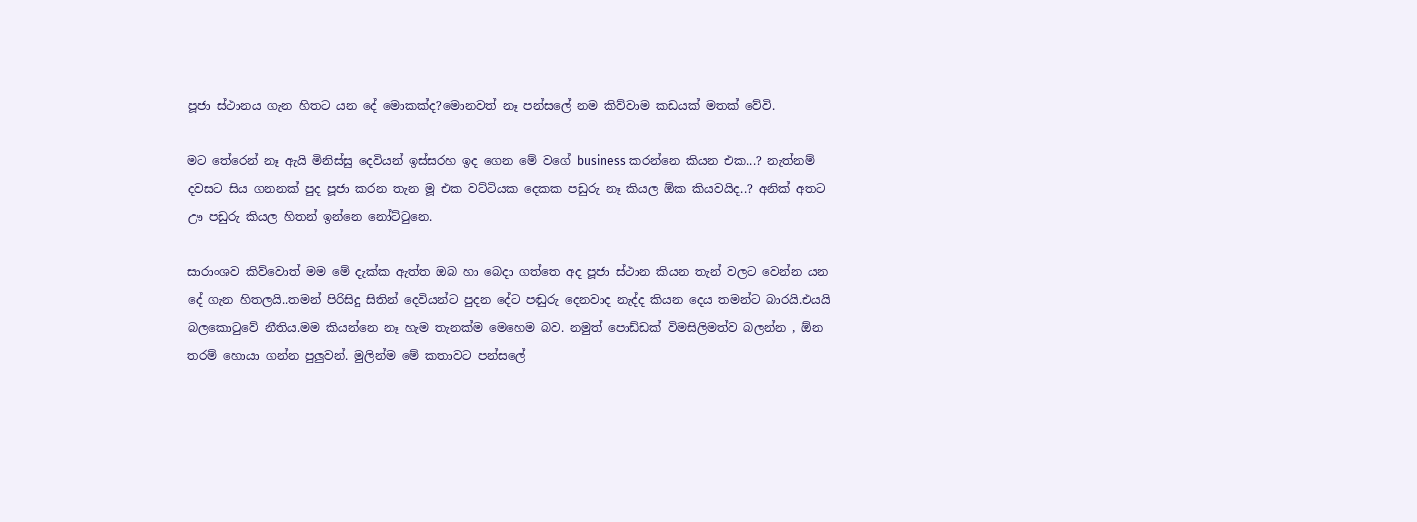පූජා ස්ථානය ගැන හිතට යන දේ මොකක්ද?මොනවත් නෑ පන්සලේ නම කිව්වාම කඩයක් මතක් වේවි.

මට තේරෙන් නෑ ඇයි මිනිස්සු දෙවියන් ඉස්සරහ ඉද ගෙන මේ වගේ business කරන්නෙ කියන එක...? නැත්නම් දවසට සිය ගනනක් පුද පූජා කරන තැන මූ එක වට්ටියක දෙකක පඩුරු නෑ කියල ඕක කියවයිද..? අනික් අතට ඌ පඩුරු කියල හිතන් ඉන්නෙ නෝට්ටුනෙ.

සාරාංශව කිව්වොත් මම මේ දැක්ක ඇත්ත ඔබ හා බෙදා ගත්තෙ අද පූජා ස්ථාන කියන තැන් වලට වෙන්න යන දේ ගැන හිතලයි..තමන් පිරිසිදු සිතින් දෙවියන්ට පුදන දේට පඬුරු දෙනවාද නැද්ද කියන දෙය තමන්ට බාරයි.එයයි බලකොටුවේ නීතිය.මම කියන්නෙ නෑ හැම තැනක්ම මෙහෙම බව. නමුත් පොඩ්ඩක් විමසිලිමත්ව බලන්න , ඕන තරම් හොයා ගන්න පුලුවන්. මුලින්ම මේ කතාවට පන්සලේ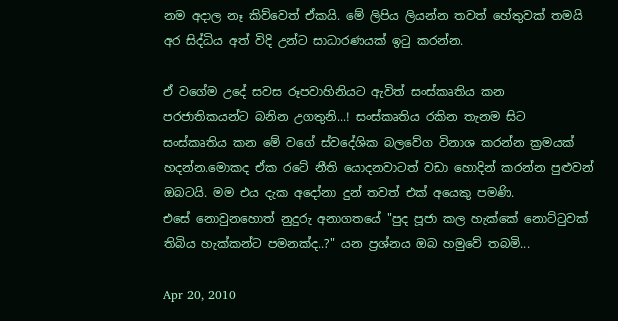නම අදාල නෑ කිව්වෙත් ඒකයි. මේ ලිපිය ලියන්න තවත් හේතුවක් තමයි අර සිද්ධිය අත් විදි උන්ට සාධාරණයක් ඉටු කරන්න.

ඒ වගේම උදේ සවස රූපවාහිනියට ඇවිත් සංස්කෘතිය කන පරජාතිකයන්ට බනින උගතුනි...! සංස්කෘතිය රකින තැනම සිට සංස්කෘතිය කන මේ වගේ ස්වදේශික බලවේග විනාශ කරන්න ක්‍රමයක් හදන්න.මොකද ඒක රටේ නීති යොදනවාටත් වඩා හොදින් කරන්න පුළුවන් ඔබටයි. මම එය දැක අදෝනා දුන් තවත් එක් අයෙකු පමණි.
එසේ නොවුනහොත් නුදුරු අනාගතයේ "පුද පූජා කල හැක්කේ නොට්ටුවක් තිබිය හැක්කන්ට පමනක්ද..?" යන ප්‍රශ්නය ඔබ හමුවේ තබමි...

Apr 20, 2010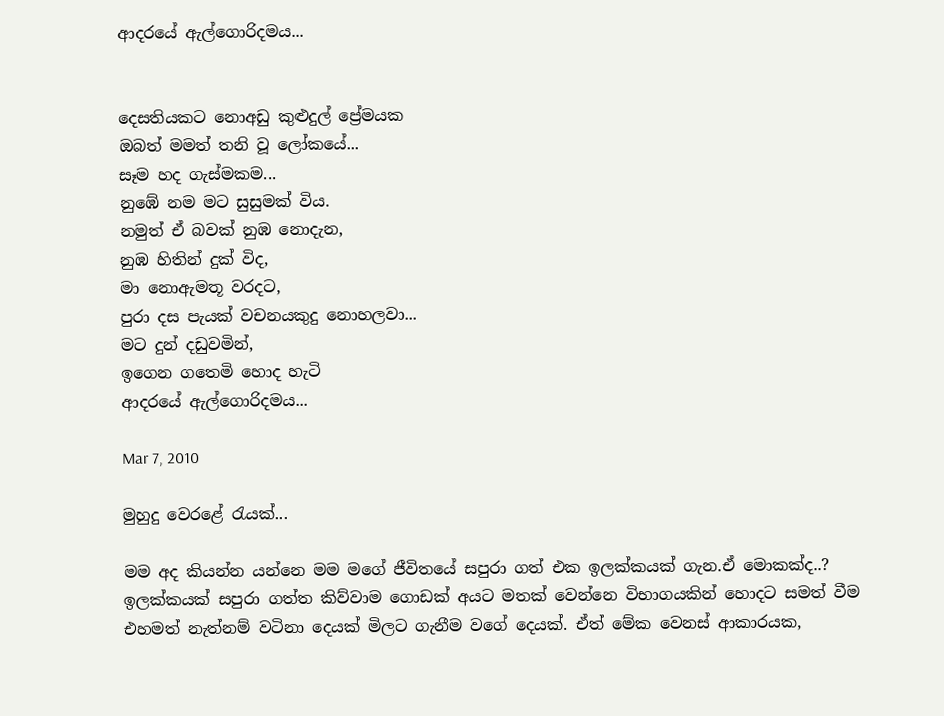ආදරයේ ඇල්ගොරිදමය...


දෙසතියකට නොඅඩු කුළුදුල් ප්‍රේමයක
ඔබත් මමත් තනි වූ ලෝකයේ...
සෑම හද ගැස්මකම...
නුඹේ නම මට සුසුමක් විය.
නමුත් ඒ බවක් නුඹ නොදැන,
නුඹ හිතින් දුක් විද,
මා නොඇමතූ වරදට,
පුරා දස පැයක් වචනයකුදු නොහලවා...
මට දුන් දඩුවමින්,
ඉගෙන ගතෙමි හොද හැටි
ආදරයේ ඇල්ගොරිදමය...

Mar 7, 2010

මුහුදු වෙරළේ රැයක්...

මම අද කියන්න යන්නෙ මම මගේ ජීවිතයේ සපුරා ගත් එක ඉලක්කයක් ගැන.ඒ මොකක්ද..? ඉලක්කයක් සපුරා ගත්ත කිව්වාම ගොඩක් අයට මතක් වෙන්නෙ විභාගයකින් හොදට සමත් වීම එහමත් නැත්නම් වටිනා දෙයක් මිලට ගැනීම වගේ දෙයක්. ඒත් මේක වෙනස් ආකාරයක,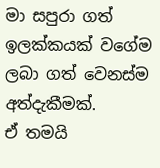මා සපුරා ගත් ඉලක්කයක් වගේම ලබා ගත් වෙනස්ම අත්දැකීමක්.
ඒ තමයි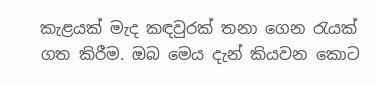කැළයක් මැද කඳවුරක් තනා ගෙන රැයක් ගත කිරීම. ඔබ මෙය දැන් කියවන කොට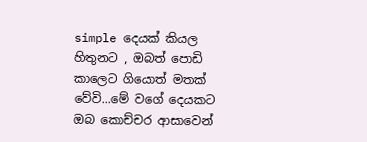simple දෙයක් කියල හිතුනට , ඔබත් පොඩි කාලෙට ගියොත් මතක් වේවි...මේ වගේ දෙයකට ඔබ කොච්චර ආසාවෙන්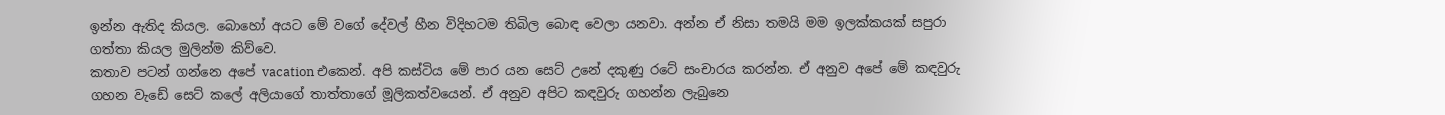ඉන්න ඇතිද කියල. බොහෝ අයට මේ වගේ දේවල් හීන විදිහටම තිබිල බොඳ වෙලා යනවා. අන්න ඒ නිසා තමයි මම ඉලක්කයක් සපුරා ගත්තා කියල මුලින්ම කිව්වෙ.
කතාව පටන් ගන්නෙ අපේ vacation එකෙන්. අපි කස්ටිය මේ පාර යන සෙට් උනේ දකුණු රටේ සංචාරය කරන්න. ඒ අනුව අපේ මේ කඳවුරු ගහන වැඩේ සෙට් කලේ අලියාගේ තාත්තාගේ මූලිකත්වයෙන්. ඒ අනුව අපිට කඳවුරු ගහන්න ලැබුනෙ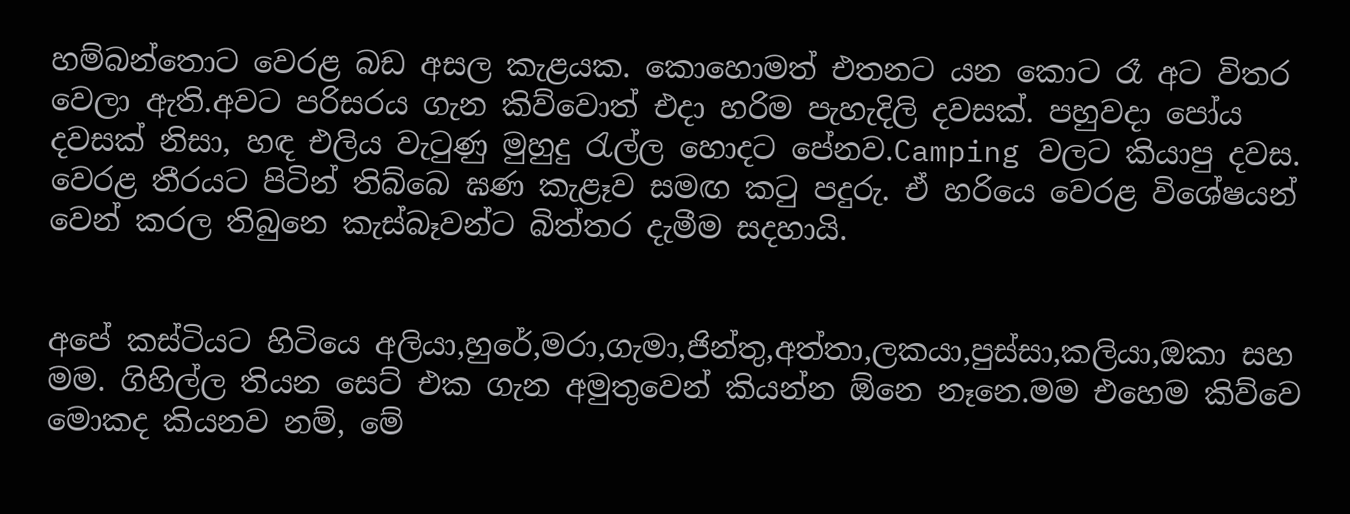හම්බන්තොට වෙරළ බඩ අසල කැළයක. කොහොමත් එතනට යන කොට රෑ අට විතර වෙලා ඇති.අවට පරිසරය ගැන කිව්වොත් එදා හරිම පැහැදිලි දවසක්. පහුවදා පෝය දවසක් නිසා, හඳ එලිය වැටුණු මුහුදු රැල්ල හොදට පේනව.Camping වලට කියාපු දවස. වෙරළ තීරයට පිටින් තිබ්බෙ ඝණ කැළෑව සමඟ කටු පදුරු. ඒ හරියෙ වෙරළ විශේෂයන් වෙන් කරල තිබුනෙ කැස්බෑවන්ට බිත්තර දැමීම සදහායි.


අපේ කස්ටියට හිටියෙ අලියා,හුරේ,මරා,ගැමා,ජින්තු,අත්තා,ලකයා,පුස්සා,කලියා,ඔකා සහ මම. ගිහිල්ල තියන සෙට් එක ගැන අමුතුවෙන් කියන්න ඕනෙ නෑනෙ.මම එහෙම කිව්වෙ මොකද කියනව නම්, මේ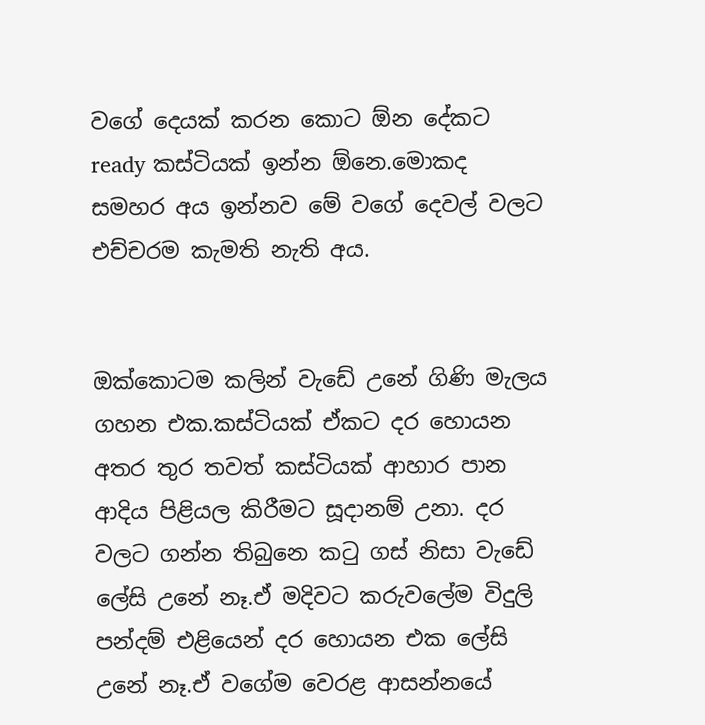වගේ දෙයක් කරන කොට ඕන දේකට ready කස්ටියක් ඉන්න ඕනෙ.මොකද සමහර අය ඉන්නව මේ වගේ දෙවල් වලට එච්චරම කැමති නැති අය.


ඔක්කොටම කලින් වැඩේ උනේ ගිණි මැලය ගහන එක.කස්ටියක් ඒකට දර හොයන අතර තුර තවත් කස්ටියක් ආහාර පාන ආදිය පිළියල කිරීමට සූදානම් උනා. දර වලට ගන්න තිබුනෙ කටු ගස් නිසා වැඩේ ලේසි උනේ නෑ.ඒ මදිවට කරුවලේම විදුලි පන්දම් එළියෙන් දර හොයන එක ලේසි උනේ නෑ.ඒ වගේම වෙරළ ආසන්නයේ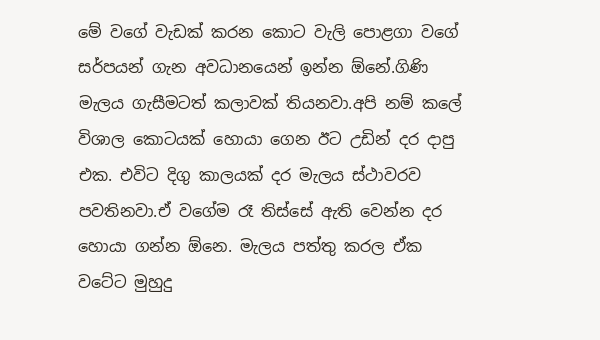මේ වගේ වැඩක් කරන කොට වැලි පොළගා වගේ සර්පයන් ගැන අවධානයෙන් ඉන්න ඕනේ.ගිණි මැලය ගැසීමටත් කලාවක් තියනවා.අපි නම් කලේ විශාල කොටයක් හොයා ගෙන ඊට උඩින් දර දාපු එක. එවිට දිගු කාලයක් දර මැලය ස්ථාවරව පවතිනවා.ඒ වගේම රෑ තිස්සේ ඇති වෙන්න දර හොයා ගන්න ඕනෙ. මැලය පත්තු කරල ඒක වටේට මුහුදු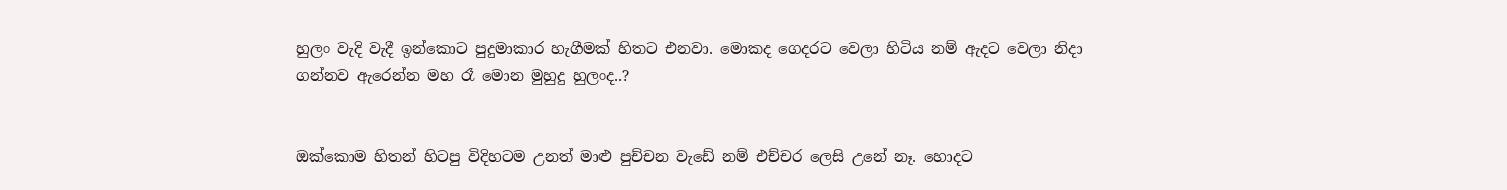හුලං වැදි වැදී ඉන්කොට පුදුමාකාර හැගීමක් හිතට එනවා. මොකද ගෙදරට වෙලා හිටිය නම් ඇදට වෙලා නිදා ගන්නව ඇරෙන්න මහ රෑ මොන මුහුදු හුලංද..?


ඔක්කොම හිතන් හිටපු විදිහටම උනත් මාළු පුච්චන වැඩේ නම් එච්චර ලෙසි උනේ නෑ. හොදට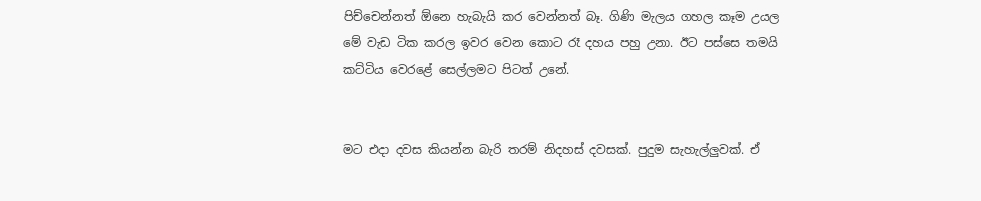පිච්චෙන්නත් ඕනෙ හැබැයි කර වෙන්නත් බෑ. ගිණි මැලය ගහල කෑම උයල මේ වැඩ ටික කරල ඉවර වෙන කොට රෑ දහය පහු උනා. ඊට පස්සෙ තමයි කට්ටිය වෙරළේ සෙල්ලමට පිටත් උනේ.


මට එදා දවස කියන්න බැරි තරම් නිදහස් දවසක්. පුදුම සැහැල්ලුවක්. ඒ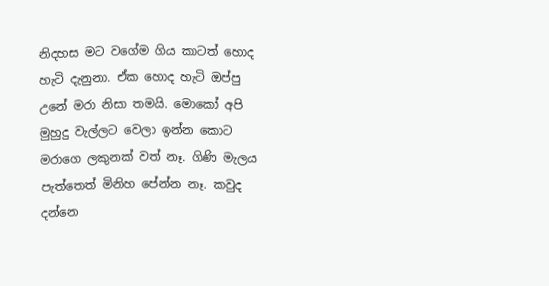නිදහස මට වගේම ගිය කාටත් හොද හැටි දැනුනා. ඒක හොද හැටි ඔප්පු උනේ මරා නිසා තමයි. මොකෝ අපි මුහුදු වැල්ලට වෙලා ඉන්න කොට මරාගෙ ලකුනක් වත් නෑ. ගිණි මැලය පැත්තෙත් මිනිහ පේන්න නෑ. කවුද දන්නෙ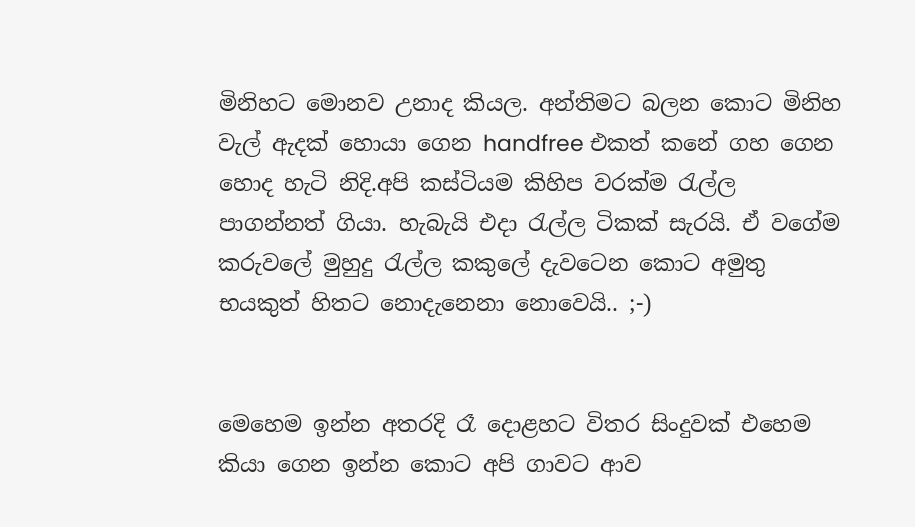මිනිහට මොනව උනාද කියල. අන්තිමට බලන කොට මිනිහ වැල් ඇදක් හොයා ගෙන handfree එකත් කනේ ගහ ගෙන හොද හැටි නිදි.අපි කස්ටියම කිහිප වරක්ම රැල්ල පාගන්නත් ගියා. හැබැයි එදා රැල්ල ටිකක් සැරයි. ඒ වගේම කරුවලේ මුහුදු රැල්ල කකුලේ දැවටෙන කොට අමුතු භයකුත් හිතට නොදැනෙනා නොවෙයි.. ;-)


මෙහෙම ඉන්න අතරදි රෑ දොළහට විතර සිංදුවක් එහෙම කියා ගෙන ඉන්න කොට අපි ගාවට ආව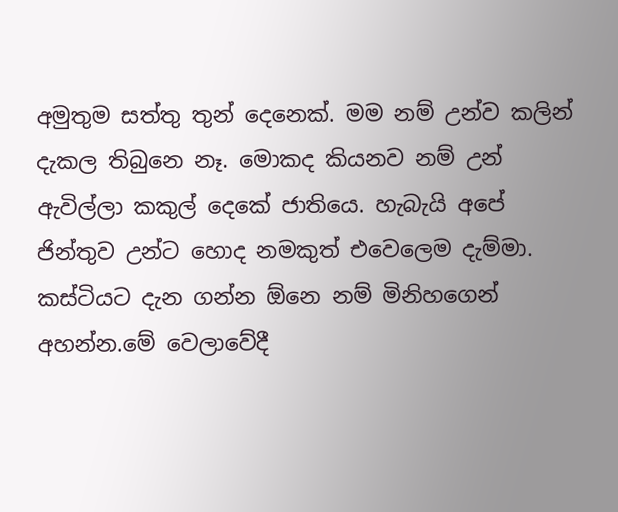අමුතුම සත්තු තුන් දෙනෙක්. මම නම් උන්ව කලින් දැකල තිබුනෙ නෑ. මොකද කියනව නම් උන් ඇවිල්ලා කකුල් දෙකේ ජාතියෙ. හැබැයි අපේ ජින්තුව උන්ට හොද නමකුත් එවෙලෙම දැම්මා. කස්ටියට දැන ගන්න ඕනෙ නම් මිනිහගෙන් අහන්න.මේ වෙලාවේදී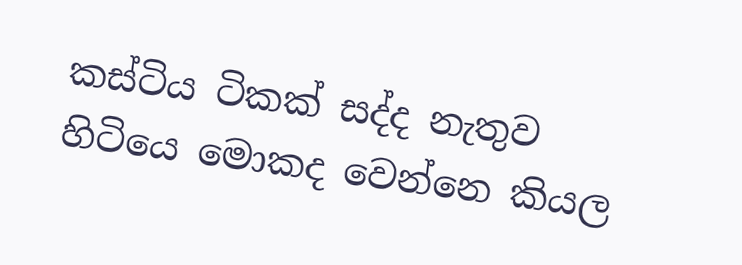කස්ටිය ටිකක් සද්ද නැතුව හිටියෙ මොකද වෙන්නෙ කියල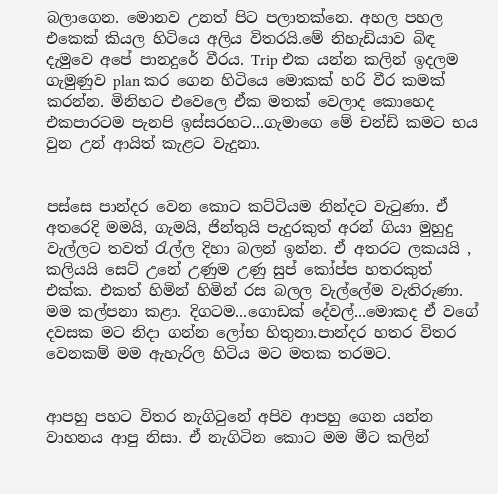බලාගෙන. මොනව උනත් පිට පලාතක්නෙ. අහල පහල එකෙක් කියල හිටියෙ අලිය විතරයි.මේ නිහැඩියාව බිඳ දැමුවෙ අපේ පානදුරේ වීරය. Trip එක යන්න කලින් ඉදලම ගැමුණුව plan කර ගෙන හිටියෙ මොකක් හරි වීර කමක් කරන්න. මිනිහට එවෙලෙ ඒක මතක් වෙලාද කොහෙද එකපාරටම පැනපි ඉස්සරහට...ගැමාගෙ මේ චන්ඩි කමට භය වුන උන් ආයිත් කැළට වැදුනා.


පස්සෙ පාන්දර වෙන කොට කට්ටියම නින්දට වැටුණා. ඒ අතරෙදි මමයි, ගැමයි, ජින්තුයි පැදුරකුත් අරන් ගියා මුහුදු වැල්ලට තවත් රැල්ල දිහා බලන් ඉන්න. ඒ අතරට ලකයයි , කලියයි සෙට් උනේ උණුම උණු සුප් කෝප්ප හතරකුත් එක්ක. එකත් හිමින් හිමින් රස බලල වැල්ලේම වැතිරුණා. මම කල්පනා කළා. දිගටම...ගොඩක් දේවල්...මොකද ඒ වගේ දවසක මට නිදා ගන්න ලෝභ හිතුනා.පාන්දර හතර විතර වෙනකම් මම ඇහැරිල හිටිය මට මතක තරමට.


ආපහු පහට විතර නැගිටුනේ අපිව ආපහු ගෙන යන්න වාහනය ආපු නිසා. ඒ නැගිටින කොට මම මීට කලින්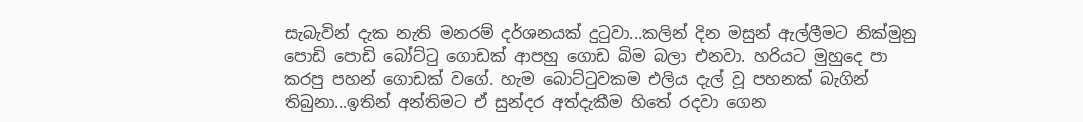සැබැවින් දැක නැති මනරම් දර්ශනයක් දුටුවා...කලින් දින මසුන් ඇල්ලීමට නික්මුනු පොඩි පොඩි බෝට්ටු ගොඩක් ආපහු ගොඩ බිම බලා එනවා. හරියට මුහුදෙ පා කරපු පහන් ගොඩක් වගේ. හැම බොට්ටුවකම එලිය දැල් වූ පහනක් බැගින් තිබුනා...ඉතින් අන්තිමට ඒ සුන්දර අත්දැකීම හිතේ රදවා ගෙන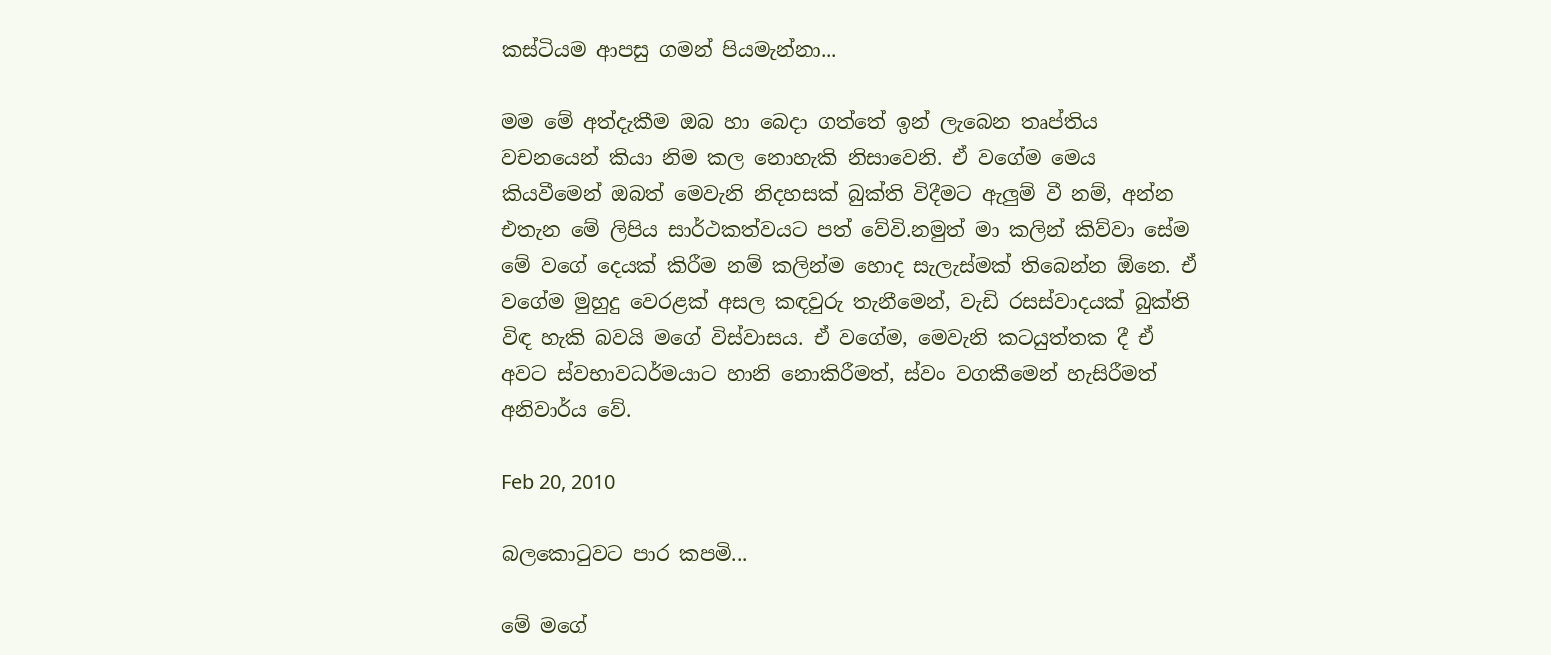කස්ටියම ආපසු ගමන් පියමැන්නා...

මම මේ අත්දැකීම ඔබ හා බෙදා ගත්තේ ඉන් ලැබෙන තෘප්තිය වචනයෙන් කියා නිම කල නොහැකි නිසාවෙනි. ඒ වගේම මෙය කියවීමෙන් ඔබත් මෙවැනි නිදහසක් බුක්ති විදීමට ඇලුම් වී නම්, අන්න එතැන මේ ලිපිය සාර්ථකත්වයට පත් වේවි.නමුත් මා කලින් කිව්වා සේම මේ වගේ දෙයක් කිරීම නම් කලින්ම හොද සැලැස්මක් තිබෙන්න ඕනෙ. ඒ වගේම මුහුදු වෙරළක් අසල කඳවුරු තැනීමෙන්, වැඩි රසස්වාදයක් බුක්ති විඳ හැකි බවයි මගේ විස්වාසය. ඒ වගේම, මෙවැනි කටයුත්තක දී ඒ අවට ස්වභාවධර්මයාට හානි නොකිරීමත්, ස්වං වගකීමෙන් හැසිරීමත් අනිවාර්ය වේ.

Feb 20, 2010

බලකොටුවට පාර කපමි...

මේ මගේ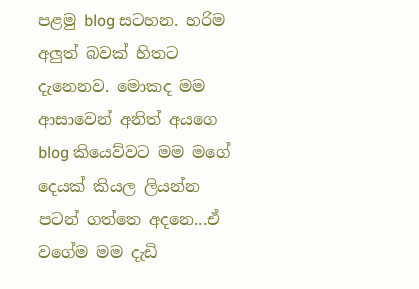පළමු blog සටහන. හරිම අලුත් බවක් හිතට දැනෙනව. මොකද මම ආසාවෙන් අනිත් අයගෙ blog කියෙව්වට මම මගේ දෙයක් කියල ලියන්න පටන් ගත්තෙ අදනෙ...ඒ වගේම මම දැඩි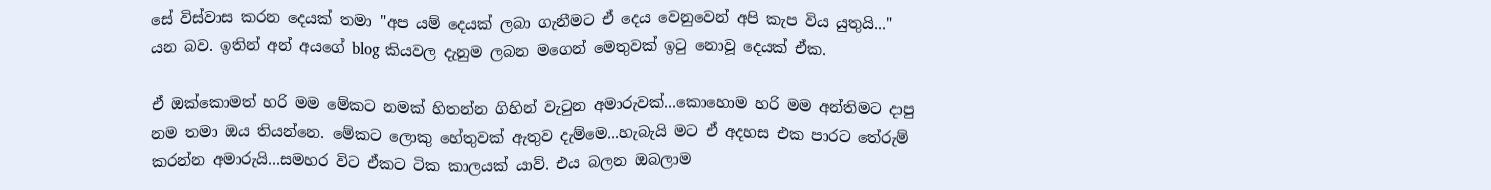සේ විස්වාස කරන දෙයක් තමා "අප යම් දෙයක් ලබා ගැනීමට ඒ දෙය වෙනුවෙන් අපි කැප විය යුතුයි..." යන බව. ඉතින් අන් අයගේ blog කියවල දැනුම ලබන මගෙන් මෙතුවක් ඉටු නොවූ දෙයක් ඒක.

ඒ ඔක්කොමත් හරි මම මේකට නමක් හිතන්න ගිහින් වැටුන අමාරුවක්...කොහොම හරි මම අන්තිමට දාපු නම තමා ඔය තියන්නෙ. මේකට ලොකු හේතුවක් ඇතුව දැම්මෙ...හැබැයි මට ඒ අදහස එක පාරට තේරුම් කරන්න අමාරුයි...සමහර විට ඒකට ටික කාලයක් යාව්. එය බලන ඔබලාම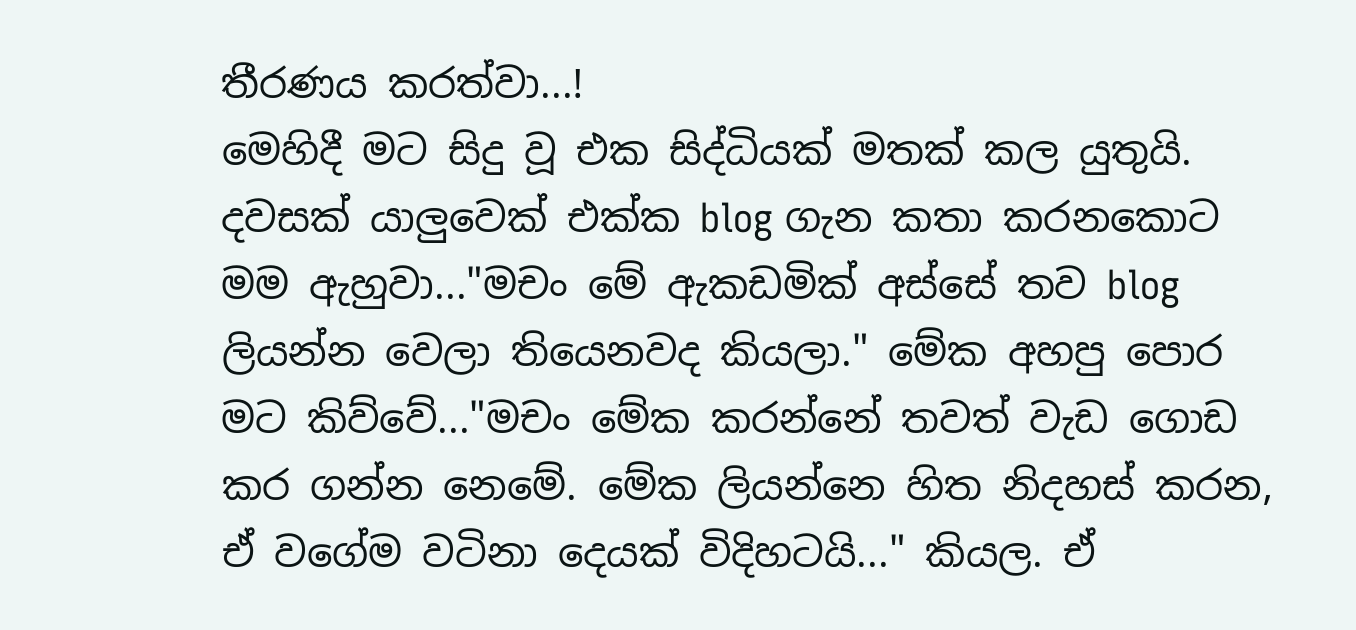තීරණය කරත්වා...!
මෙහිදී මට සිදු වූ එක සිද්ධියක් මතක් කල යුතුයි. දවසක් යාලුවෙක් එක්ක blog ගැන කතා කරනකොට මම ඇහුවා..."මචං මේ ඇකඩමික් අස්සේ තව blog ලියන්න වෙලා තියෙනවද කියලා." මේක අහපු පොර මට කිව්වේ..."මචං මේක කරන්නේ තවත් වැඩ ගොඩ කර ගන්න නෙමේ. මේක ලියන්නෙ හිත නිදහස් කරන, ඒ වගේම වටිනා දෙයක් විදිහටයි..." කියල. ඒ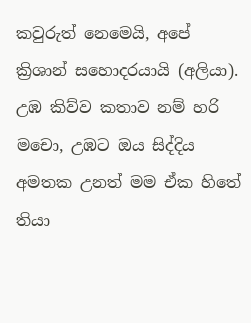කවුරුත් නෙමෙයි, අපේ ක්‍රිශාන් සහොදරයායි (අලියා). උඹ කිව්ව කතාව නම් හරි මචො, උඹට ඔය සිද්දිය අමතක උනත් මම ඒක හිතේ තියා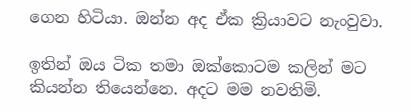ගෙන හිටියා. ඔන්න අද ඒක ක්‍රියාවට නැංවුවා.

ඉතින් ඔය ටික තමා ඔක්කොටම කලින් මට කියන්න තියෙන්නෙ. අදට මම නවතිමි.